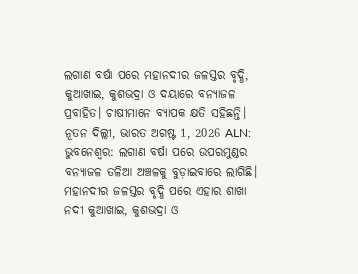ଲଗାଣ ବର୍ଷା ପରେ ମହାନଦୀର ଜଳସ୍ତର ବୃଦ୍ଧି, କୁଆଖାଇ, କୁଶଭଦ୍ରା ଓ ଦୟାରେ ବନ୍ୟାଜଳ ପ୍ରବାହିତ। ଚାଷୀମାନେ ବ୍ୟାପକ କ୍ଷତି ସହିଛନ୍ତି।
ନୂତନ ଦିଲ୍ଲୀ, ଭାରତ ଅଗଷ୍ଟ 1, 2026 ALN: ଭୁବନେଶ୍ବର: ଲଗାଣ ବର୍ଷା ପରେ ଉପରମୁଣ୍ଡର ବନ୍ୟାଜଳ ତଳିଆ ଅଞ୍ଚଳକୁ ବୁଡ଼ାଇବାରେ ଲାଗିଛି। ମହାନଦୀର ଜଳସ୍ତର ବୃଦ୍ଧି ପରେ ଏହାର ଶାଖା ନଦୀ କୁଆଖାଇ, କୁଶଭଦ୍ରା ଓ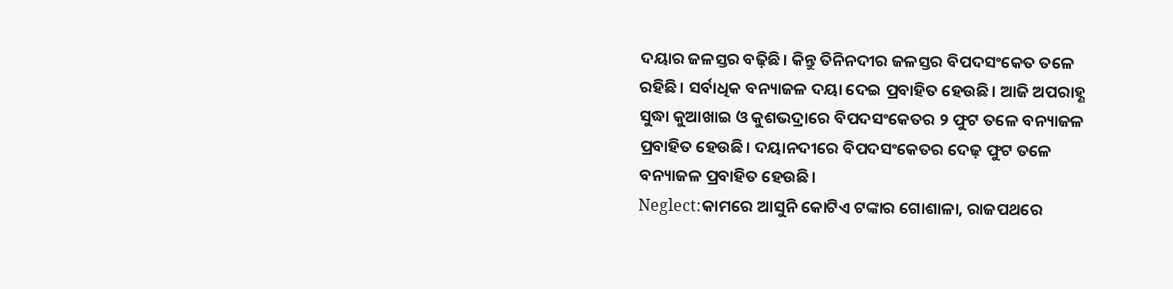ଦୟାର ଜଳସ୍ତର ବଢ଼ିଛି। କିନ୍ତୁ ତିନିନଦୀର ଜଳସ୍ତର ବିପଦସଂକେତ ତଳେ ରହିଛି। ସର୍ବାଧିକ ବନ୍ୟାଜଳ ଦୟା ଦେଇ ପ୍ରବାହିତ ହେଉଛି। ଆଜି ଅପରାହ୍ଣ ସୁଦ୍ଧା କୁଆଖାଇ ଓ କୁଶଭଦ୍ରାରେ ବିପଦସଂକେତର ୨ ଫୁଟ ତଳେ ବନ୍ୟାଜଳ ପ୍ରବାହିତ ହେଉଛି। ଦୟାନଦୀରେ ବିପଦସଂକେତର ଦେଢ଼ ଫୁଟ ତଳେ ବନ୍ୟାଜଳ ପ୍ରବାହିତ ହେଉଛି।
Neglect:କାମରେ ଆସୁନି କୋଟିଏ ଟଙ୍କାର ଗୋଶାଳା, ରାଜପଥରେ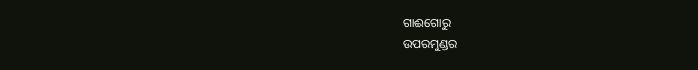ଗାଈଗୋରୁ
ଉପରମୁଣ୍ଡର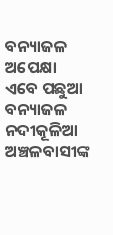ବନ୍ୟାଜଳ ଅପେକ୍ଷା ଏବେ ପଛୁଆ ବନ୍ୟାଜଳ ନଦୀକୂଳିଆ ଅଞ୍ଚଳବାସୀଙ୍କ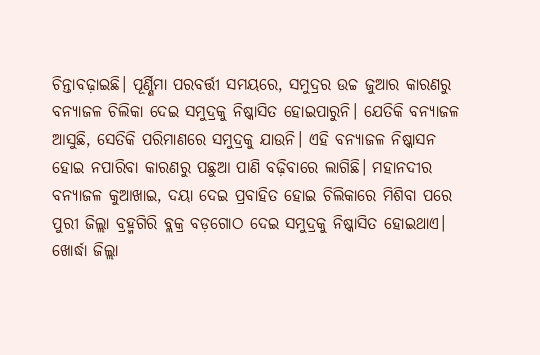ଚିନ୍ତାବଢ଼ାଇଛି। ପୂର୍ଣ୍ଣିମା ପରବର୍ତ୍ତୀ ସମୟରେ, ସମୁଦ୍ରର ଉଚ୍ଚ ଜୁଆର କାରଣରୁ ବନ୍ୟାଜଳ ଚିଲିକା ଦେଇ ସମୁଦ୍ରକୁ ନିଷ୍କାସିତ ହୋଇପାରୁନି। ଯେତିକି ବନ୍ୟାଜଳ ଆସୁଛି, ସେତିକି ପରିମାଣରେ ସମୁଦ୍ରକୁ ଯାଉନି। ଏହି ବନ୍ୟାଜଳ ନିଷ୍କାସନ ହୋଇ ନପାରିବା କାରଣରୁ ପଛୁଆ ପାଣି ବଢ଼ିବାରେ ଲାଗିଛି। ମହାନଦୀର ବନ୍ୟାଜଳ କୁଆଖାଇ, ଦୟା ଦେଇ ପ୍ରବାହିତ ହୋଇ ଚିଲିକାରେ ମିଶିବା ପରେ ପୁରୀ ଜିଲ୍ଲା ବ୍ରହ୍ମଗିରି ବ୍ଲକ୍ର ବଡ଼ଗୋଠ ଦେଇ ସମୁଦ୍ରକୁ ନିଷ୍କାସିତ ହୋଇଥାଏ। ଖୋର୍ଦ୍ଧା ଜିଲ୍ଲା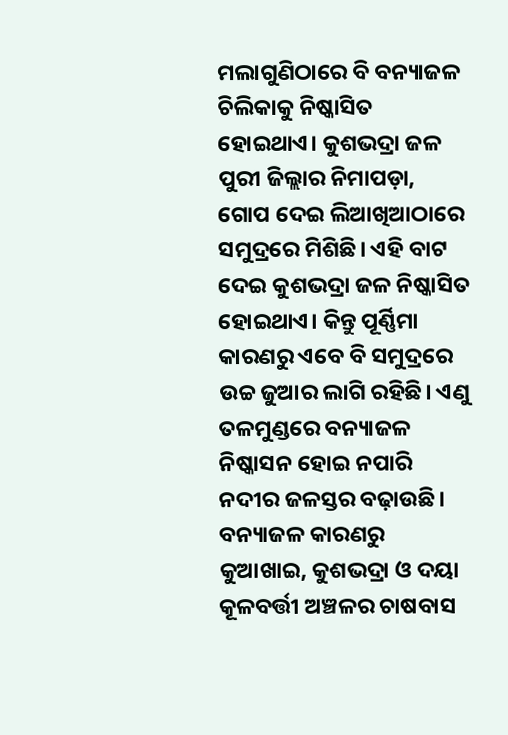ମଲାଗୁଣିଠାରେ ବି ବନ୍ୟାଜଳ ଚିଲିକାକୁ ନିଷ୍କାସିତ ହୋଇଥାଏ। କୁଶଭଦ୍ରା ଜଳ ପୁରୀ ଜିଲ୍ଲାର ନିମାପଡ଼ା, ଗୋପ ଦେଇ ଲିଆଖିଆଠାରେ ସମୁଦ୍ରରେ ମିଶିଛି। ଏହି ବାଟ ଦେଇ କୁଶଭଦ୍ରା ଜଳ ନିଷ୍କାସିତ ହୋଇଥାଏ। କିନ୍ତୁ ପୂର୍ଣ୍ଣିମା କାରଣରୁ ଏବେ ବି ସମୁଦ୍ରରେ ଉଚ୍ଚ ଜୁଆର ଲାଗି ରହିଛି। ଏଣୁ ତଳମୁଣ୍ଡରେ ବନ୍ୟାଜଳ ନିଷ୍କାସନ ହୋଇ ନପାରି ନଦୀର ଜଳସ୍ତର ବଢ଼ାଉଛି।
ବନ୍ୟାଜଳ କାରଣରୁ କୁଆଖାଇ, କୁଶଭଦ୍ରା ଓ ଦୟା କୂଳବର୍ତ୍ତୀ ଅଞ୍ଚଳର ଚାଷବାସ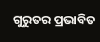ଗୁରୁତର ପ୍ରଭାବିତ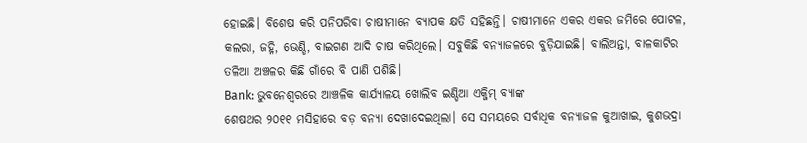ହୋଇଛି। ବିଶେଷ କରି ପନିପରିବା ଚାଷୀମାନେ ବ୍ୟାପକ କ୍ଷତି ସହିଛନ୍ତି। ଚାଷୀମାନେ ଏକର ଏକର ଜମିରେ ପୋଟଳ, କଲରା, ଜହ୍ନି, ଭେଣ୍ଡି, ବାଇଗଣ ଆଦି ଚାଷ କରିଥିଲେ। ସବୁକିଛି ବନ୍ୟାଜଳରେ ବୁଡ଼ିଯାଇଛି। ବାଲିଅନ୍ତା, ବାଳକାଟିର ତଳିଆ ଅଞ୍ଚଳର କିଛି ଗାଁରେ ବି ପାଣି ପଶିଛି।
Bank: ଭୁବନେଶ୍ବରରେ ଆଞ୍ଚଳିକ କାର୍ଯ୍ୟାଳୟ ଖୋଲିବ ଇଣ୍ଡିଆ ଏକ୍ଜିମ୍ ବ୍ୟାଙ୍କ
ଶେଷଥର ୨୦୧୧ ମସିହାରେ ବଡ଼ ବନ୍ୟା ଦେଖାଦେଇଥିଲା। ସେ ସମୟରେ ସର୍ବାଧିକ ବନ୍ୟାଜଳ କୁଆଖାଇ, କୁଶଭଦ୍ରା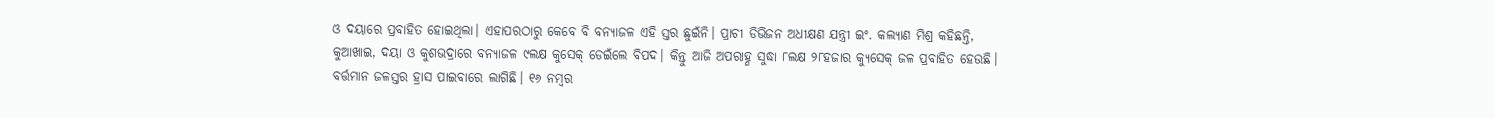ଓ ଦୟାରେ ପ୍ରବାହିତ ହୋଇଥିଲା। ଏହାପରଠାରୁ କେବେ ବି ବନ୍ୟାଜଳ ଏହି ସ୍ତର ଛୁଇଁନି। ପ୍ରାଚୀ ଡିଭିଜନ ଅଧୀକ୍ଷଣ ଯନ୍ତ୍ରୀ ଇଂ. କଲ୍ୟାଣ ମିଶ୍ର କହିଛନ୍ତି, କୁଆଖାଇ, ଦୟା ଓ କୁଶଭଦ୍ରାରେ ବନ୍ୟାଜଳ ୯ଲକ୍ଷ କୁସେକ୍ ଡେଇଁଲେ ବିପଦ। କିନ୍ତୁ ଆଜି ଅପରାହ୍ଣ ସୁଦ୍ଧା ୮ଲକ୍ଷ ୨୮ହଜାର କ୍ୟୁସେକ୍ ଜଳ ପ୍ରବାହିତ ହେଉଛି। ବର୍ତ୍ତମାନ ଜଳସ୍ତର ହ୍ରାସ ପାଇବାରେ ଲାଗିଛି। ୧୬ ନମ୍ବର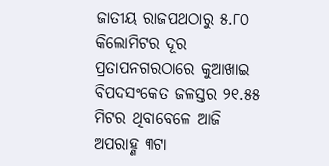ଜାତୀୟ ରାଜପଥଠାରୁ ୫.୮୦ କିଲୋମିଟର ଦୂର ପ୍ରତାପନଗରଠାରେ କୁଆଖାଇ ବିପଦସଂକେତ ଜଳସ୍ତର ୨୧.୫୫ ମିଟର ଥିବାବେଳେ ଆଜି ଅପରାହ୍ଣ ୩ଟା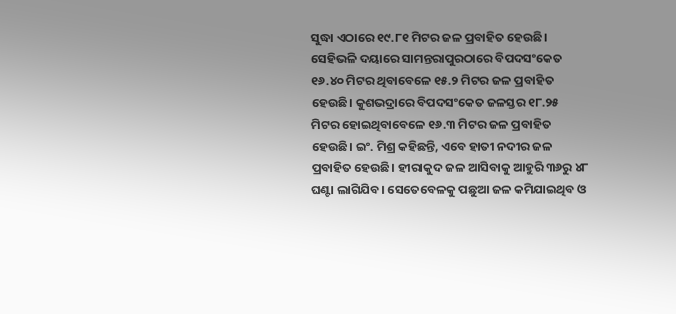ସୁଦ୍ଧା ଏଠାରେ ୧୯.୮୧ ମିଟର ଜଳ ପ୍ରବାହିତ ହେଉଛି। ସେହିଭଳି ଦୟାରେ ସାମନ୍ତରାପୁରଠାରେ ବିପଦସଂକେତ ୧୬.୪୦ ମିଟର ଥିବାବେଳେ ୧୫.୨ ମିଟର ଜଳ ପ୍ରବାହିତ ହେଉଛି। କୁଶଭଦ୍ରାରେ ବିପଦସଂକେତ ଜଳସ୍ତର ୧୮.୨୫ ମିଟର ହୋଇଥିବାବେଳେ ୧୬.୩ ମିଟର ଜଳ ପ୍ରବାହିତ ହେଉଛି। ଇଂ. ମିଶ୍ର କହିଛନ୍ତି, ଏବେ ହାତୀ ନଦୀର ଜଳ ପ୍ରବାହିତ ହେଉଛି। ହୀରାକୁଦ ଜଳ ଆସିବାକୁ ଆହୁରି ୩୬ରୁ ୪୮ ଘଣ୍ଟା ଲାଗିଯିବ। ସେତେବେଳକୁ ପଛୁଆ ଜଳ କମିଯାଇଥିବ ଓ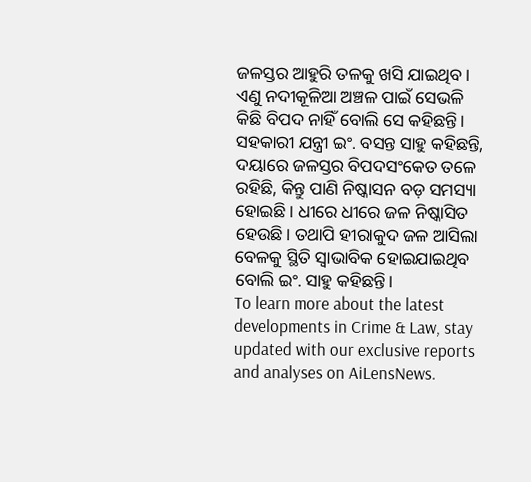ଜଳସ୍ତର ଆହୁରି ତଳକୁ ଖସି ଯାଇଥିବ। ଏଣୁ ନଦୀକୂଳିଆ ଅଞ୍ଚଳ ପାଇଁ ସେଭଳି କିଛି ବିପଦ ନାହିଁ ବୋଲି ସେ କହିଛନ୍ତି। ସହକାରୀ ଯନ୍ତ୍ରୀ ଇଂ. ବସନ୍ତ ସାହୁ କହିଛନ୍ତି, ଦୟାରେ ଜଳସ୍ତର ବିପଦସଂକେତ ତଳେ ରହିଛି, କିନ୍ତୁ ପାଣି ନିଷ୍କାସନ ବଡ଼ ସମସ୍ୟା ହୋଇଛି। ଧୀରେ ଧୀରେ ଜଳ ନିଷ୍କାସିତ ହେଉଛି। ତଥାପି ହୀରାକୁଦ ଜଳ ଆସିଲା ବେଳକୁ ସ୍ଥିତି ସ୍ବାଭାବିକ ହୋଇଯାଇଥିବ ବୋଲି ଇଂ. ସାହୁ କହିଛନ୍ତି।
To learn more about the latest developments in Crime & Law, stay updated with our exclusive reports and analyses on AiLensNews.